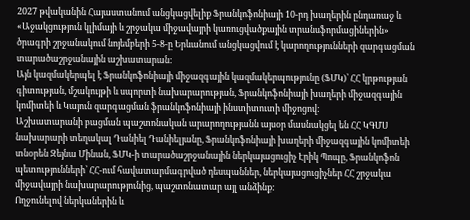2027 թվականին Հայաստանում անցկացվելիք Ֆրանկոֆոնիայի 10-րդ խաղերին ընդառաջ և «Աջակցություն կլիմայի և շրջակա միջավայրի կառուցվածքային տրանսֆորմացիներին» ծրագրի շրջանակում նոյեմբերի 5-8-ը Երևանում անցկացվում է կարողությունների զարգացման տարածաշրջանային աշխատարան:
Այն կազմակերպել է Ֆրանկոֆոնիայի միջազգային կազմակերպությունը (ՖՄԿ)՝ ՀՀ կրթության գիտության, մշակույթի և սպորտի նախարարության, Ֆրանկոֆոնիայի խաղերի միջազգային կոմիտեի և Կայուն զարգացման ֆրանկոֆոնիայի ինստիտուտի միջոցով:
Աշխատարանի բացման պաշտոնական արարողությանն այսօր մասնակցել են ՀՀ ԿԳՄՍ նախարարի տեղակալ Դանիել Դանիելյանը, Ֆրանկոֆոնիայի խաղերի միջազգային կոմիտեի տնօրեն Զեյնա Մինան, ՖՄԿ-ի տարածաշրջանային ներկայացուցիչ Էրիկ Պոպը, Ֆրանկոֆոն պետությունների՝ ՀՀ-ում հավատարմագրված դեսպաններ, ներկայացուցիչներ ՀՀ շրջակա միջավայրի նախարարությունից, պաշտոնատար այլ անձինք:
Ողջունելով ներկաներին և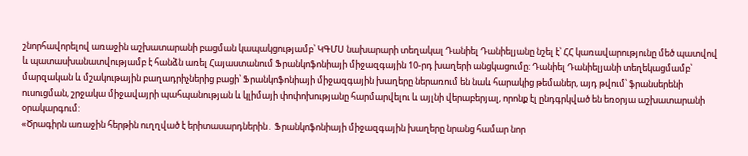շնորհավորելով առաջին աշխատարանի բացման կապակցությամբ՝ ԿԳՄՍ նախարարի տեղակալ Դանիել Դանիելյանը նշել է՝ ՀՀ կառավարությունը մեծ պատվով և պատասխանատվությամբ է հանձն առել Հայաստանում Ֆրանկոֆոնիայի միջազգային 10-րդ խաղերի անցկացումը: Դանիել Դանիելյանի տեղեկացմամբ՝ մարզական և մշակութային բաղադրիչներից բացի՝ Ֆրանկոֆոնիայի միջազգային խաղերը ներառում են նաև հարակից թեմաներ, այդ թվում՝ ֆրանսերենի ուսուցման, շրջակա միջավայրի պահպանության և կլիմայի փոփոխությանը հարմարվելու և այլնի վերաբերյալ, որոնք էլ ընդգրկված են եռօրյա աշխատարանի օրակարգում:
«Ծրագիրն առաջին հերթին ուղղված է երիտասարդներին․ Ֆրանկոֆոնիայի միջազգային խաղերը նրանց համար նոր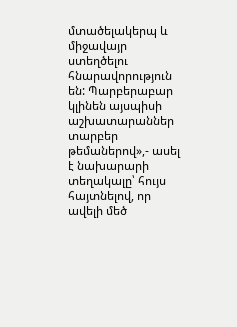մտածելակերպ և միջավայր ստեղծելու հնարավորություն են: Պարբերաբար կլինեն այսպիսի աշխատարաններ տարբեր թեմաներով»,- ասել է նախարարի տեղակալը՝ հույս հայտնելով, որ ավելի մեծ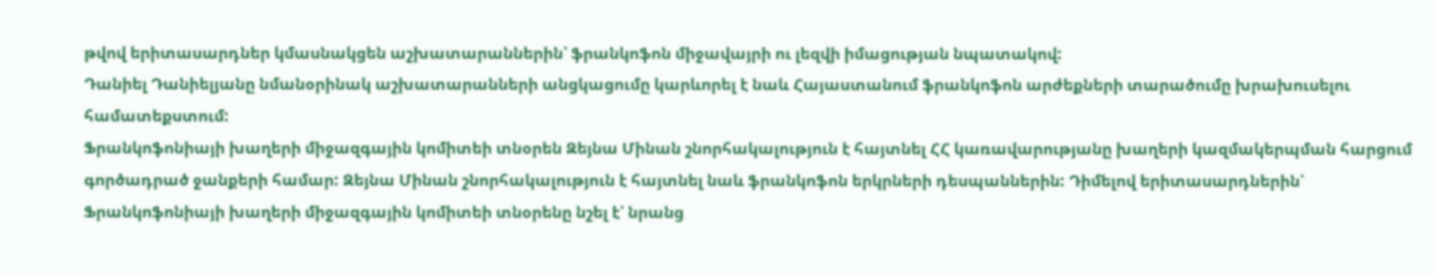թվով երիտասարդներ կմասնակցեն աշխատարաններին՝ ֆրանկոֆոն միջավայրի ու լեզվի իմացության նպատակով:
Դանիել Դանիելյանը նմանօրինակ աշխատարանների անցկացումը կարևորել է նաև Հայաստանում ֆրանկոֆոն արժեքների տարածումը խրախուսելու համատեքստում:
Ֆրանկոֆոնիայի խաղերի միջազգային կոմիտեի տնօրեն Զեյնա Մինան շնորհակալություն է հայտնել ՀՀ կառավարությանը խաղերի կազմակերպման հարցում գործադրած ջանքերի համար: Զեյնա Մինան շնորհակալություն է հայտնել նաև ֆրանկոֆոն երկրների դեսպաններին: Դիմելով երիտասարդներին՝ Ֆրանկոֆոնիայի խաղերի միջազգային կոմիտեի տնօրենը նշել է՝ նրանց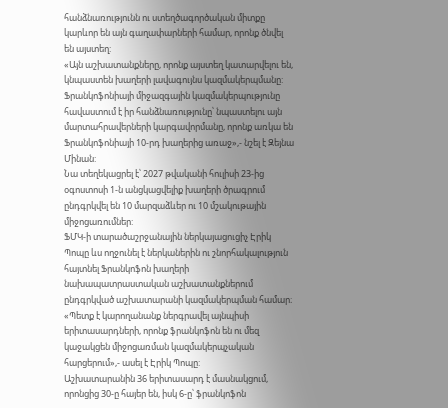հանձնառությունն ու ստեղծագործական միտքը կարևոր են այն գաղափարների համար, որոնք ծնվել են այստեղ:
«Այն աշխատանքները, որոնք այստեղ կատարվելու են, կնպաստեն խաղերի լավագույնս կազմակերպմանը: Ֆրանկոֆոնիայի միջազգային կազմակերպությունը հավաստում է իր հանձնառությունը՝ նպաստելու այն մարտահրավերների կարգավորմանը, որոնք առկա են Ֆրանկոֆոնիայի 10-րդ խաղերից առաջ»,- նշել է Զեյնա Մինան:
Նա տեղեկացրել է՝ 2027 թվականի հուլիսի 23-ից օգոստոսի 1-ն անցկացվելիք խաղերի ծրագրում ընդգրկվել են 10 մարզաձևեր ու 10 մշակութային միջոցառումներ:
ՖՄԿ-ի տարածաշրջանային ներկայացուցիչ Էրիկ Պոպը ևս ողջունել է ներկաներին ու շնորհակալություն հայտնել Ֆրանկոֆոն խաղերի նախապատրաստական աշխատանքներում ընդգրկված աշխատարանի կազմակերպման համար։ «Պետք է կարողանանք ներգրավել այնպիսի երիտասարդների, որոնք ֆրանկոֆոն են ու մեզ կաջակցեն միջոցառման կազմակերպչական հարցերում»,- ասել է Էրիկ Պոպը:
Աշխատարանին 36 երիտասարդ է մասնակցում, որոնցից 30-ը հայեր են, իսկ 6-ը՝ ֆրանկոֆոն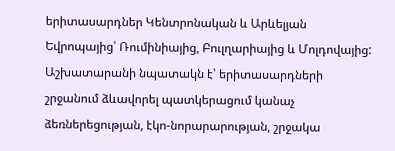երիտասարդներ Կենտրոնական և Արևելյան Եվրոպայից՝ Ռումինիայից, Բուլղարիայից և Մոլդովայից: Աշխատարանի նպատակն է՝ երիտասարդների շրջանում ձևավորել պատկերացում կանաչ ձեռներեցության, էկո-նորարարության, շրջակա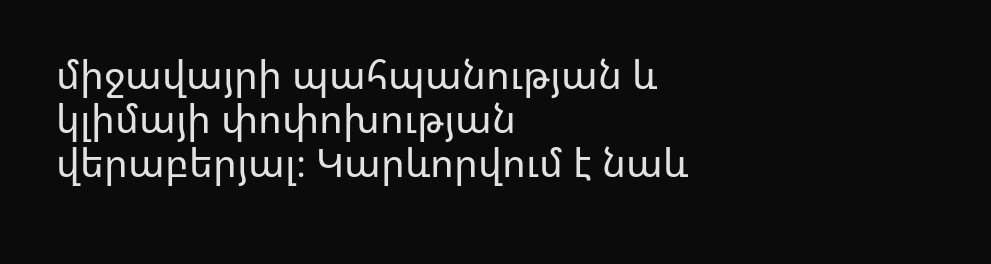միջավայրի պահպանության և կլիմայի փոփոխության վերաբերյալ։ Կարևորվում է նաև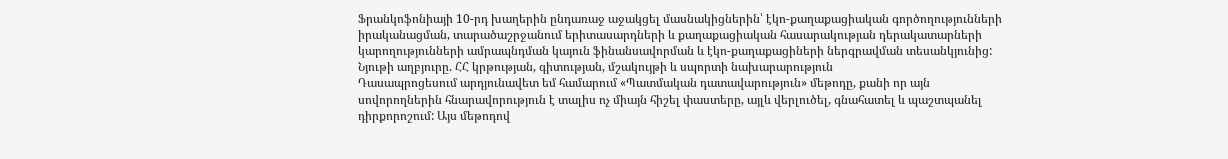Ֆրանկոֆոնիայի 10-րդ խաղերին ընդառաջ աջակցել մասնակիցներին՝ էկո-քաղաքացիական գործողությունների իրականացման, տարածաշրջանում երիտասարդների և քաղաքացիական հասարակության դերակատարների կարողությունների ամրապնդման կայուն ֆինանսավորման և էկո-քաղաքացիների ներգրավման տեսանկյունից:
Նյութի աղբյուրը. ՀՀ կրթության, գիտության, մշակույթի և սպորտի նախարարություն
Դասապրոցեսում արդյունավետ եմ համարում «Պատմական դատավարություն» մեթոդը, քանի որ այն սովորողներին հնարավորություն է տալիս ոչ միայն հիշել փաստերը, այլև վերլուծել, գնահատել և պաշտպանել դիրքորոշում: Այս մեթոդով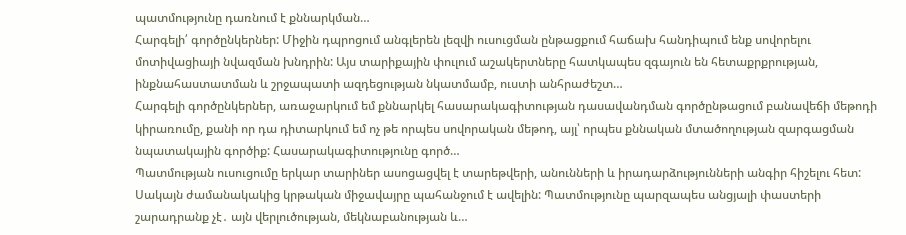պատմությունը դառնում է քննարկման…
Հարգելի՛ գործընկերներ: Միջին դպրոցում անգլերեն լեզվի ուսուցման ընթացքում հաճախ հանդիպում ենք սովորելու մոտիվացիայի նվազման խնդրին: Այս տարիքային փուլում աշակերտները հատկապես զգայուն են հետաքրքրության, ինքնահաստատման և շրջապատի ազդեցության նկատմամբ, ուստի անհրաժեշտ…
Հարգելի գործընկերներ, առաջարկում եմ քննարկել հասարակագիտության դասավանդման գործընթացում բանավեճի մեթոդի կիրառումը, քանի որ դա դիտարկում եմ ոչ թե որպես սովորական մեթոդ, այլ՝ որպես քննական մտածողության զարգացման նպատակային գործիք: Հասարակագիտությունը գործ…
Պատմության ուսուցումը երկար տարիներ ասոցացվել է տարեթվերի, անունների և իրադարձությունների անգիր հիշելու հետ: Սակայն ժամանակակից կրթական միջավայրը պահանջում է ավելին: Պատմությունը պարզապես անցյալի փաստերի շարադրանք չէ․ այն վերլուծության, մեկնաբանության և…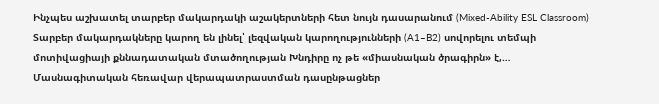Ինչպես աշխատել տարբեր մակարդակի աշակերտների հետ նույն դասարանում (Mixed-Ability ESL Classroom) Տարբեր մակարդակները կարող են լինել՝ լեզվական կարողությունների (A1–B2) սովորելու տեմպի մոտիվացիայի քննադատական մտածողության Խնդիրը ոչ թե «միասնական ծրագիրն» է,…
Մասնագիտական հեռավար վերապատրաստման դասընթացներ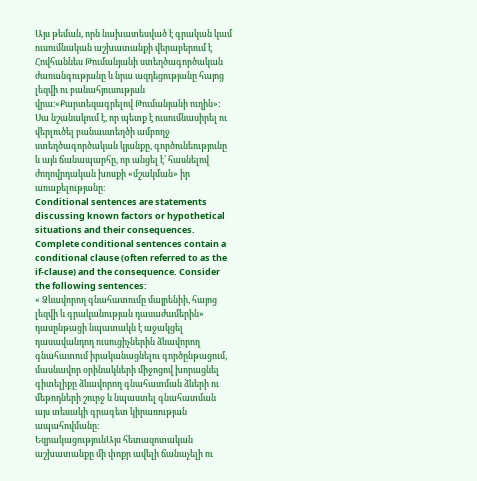Այս թեման, որն նախատեսված է գրական կամ ուսումնական աշխատանքի վերաբերում է Հովհաննես Թումանյանի ստեղծագործական ժառանգությանը և նրա ազդեցությանը հայոց լեզվի ու բանահյուսության վրա։«Քարտեզագրելով Թումանյանի ուղին»: Սա նշանակում է, որ պետք է ուսումնասիրել ու վերլուծել բանաստեղծի ամբողջ ստեղծագործական կյանքը, գործունեությունը և այն ճանապարհը, որ անցել է՝ հասնելով ժողովրդական խոսքի «մշակման» իր առաքելությանը։
Conditional sentences are statements discussing known factors or hypothetical situations and their consequences. Complete conditional sentences contain a conditional clause (often referred to as the if-clause) and the consequence. Consider the following sentences:
« Ձևավորող գնահատումը մայրենիի, հայոց լեզվի և գրականության դասաժամերին» դասընթացի նպատակն է աջակցել դասավանդող ուսուցիչներին ձևավորող գնահատում իրականացնելու գործընթացում, մասնավոր օրինակների միջոցով խորացնել գիտելիքը ձևավորող գնահատման ձևերի ու մեթոդների շուրջ և նպաստել գնահատման այս տեսակի գրագետ կիրառության ապահովմանը։
ԵզրակացությունԱյս հետազոտական աշխատանքը մի փոքր ավելի ճանաչելի ու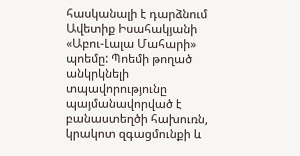հասկանալի է դարձնում Ավետիք Իսահակյանի «Աբու-Լալա Մահարի» պոեմը: Պոեմի թողած անկրկնելի տպավորությունը պայմանավորված է բանաստեղծի հախուռն, կրակոտ զգացմունքի և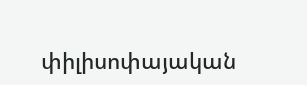փիլիսոփայական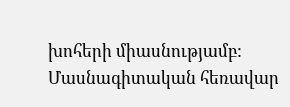խոհերի միասնությամբ:
Մասնագիտական հեռավար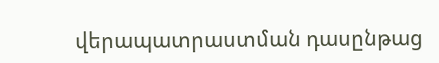վերապատրաստման դասընթաց